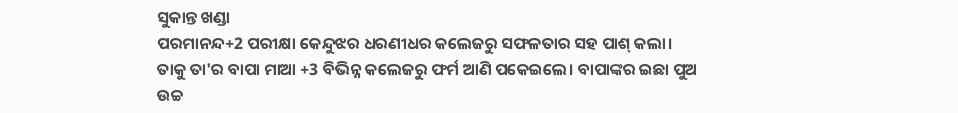ସୁକାନ୍ତ ଖଣ୍ଡା
ପରମାନନ୍ଦ+2 ପରୀକ୍ଷା କେନ୍ଦୁଝର ଧରଣୀଧର କଲେଜରୁ ସଫଳତାର ସହ ପାଶ୍ କଲା। ତାକୁ ତା'ର ବାପା ମାଆ +3 ବିଭିନ୍ନ କଲେଜରୁ ଫର୍ମ ଆଣି ପକେଇଲେ। ବାପାଙ୍କର ଇଛା ପୁଅ ଉଚ୍ଚ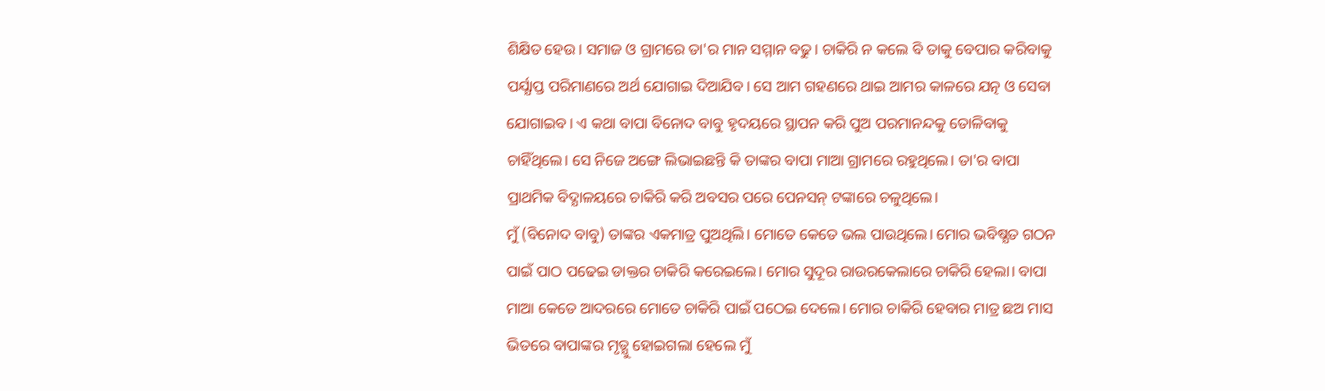ଶିକ୍ଷିତ ହେଉ। ସମାଜ ଓ ଗ୍ରାମରେ ତା'ର ମାନ ସମ୍ମାନ ବଢୁ। ଚାକିରି ନ କଲେ ବି ତାକୁ ବେପାର କରିବାକୁ ପର୍ଯ୍ଯାପ୍ତ ପରିମାଣରେ ଅର୍ଥ ଯୋଗାଇ ଦିଆଯିବ। ସେ ଆମ ଗହଣରେ ଥାଇ ଆମର କାଳରେ ଯତ୍ନ ଓ ସେବା ଯୋଗାଇବ। ଏ କଥା ବାପା ବିନୋଦ ବାବୁ ହୃଦୟରେ ସ୍ଥାପନ କରି ପୁଅ ପରମାନନ୍ଦକୁ ତୋଳିବାକୁ ଚାହିଁଥିଲେ। ସେ ନିଜେ ଅଙ୍ଗେ ଲିଭାଇଛନ୍ତି କି ତାଙ୍କର ବାପା ମାଆ ଗ୍ରାମରେ ରହୁଥିଲେ। ତା'ର ବାପା ପ୍ରାଥମିକ ବିଦ୍ଯାଳୟରେ ଚାକିରି କରି ଅବସର ପରେ ପେନସନ୍ ଟଙ୍କାରେ ଚଳୁଥିଲେ।
ମୁଁ (ବିନୋଦ ବାବୁ) ତାଙ୍କର ଏକମାତ୍ର ପୁଅଥିଲି। ମୋତେ କେତେ ଭଲ ପାଉଥିଲେ। ମୋର ଭବିଷ୍ଯତ ଗଠନ ପାଇଁ ପାଠ ପଢେଇ ଡାକ୍ତର ଚାକିରି କରେଇଲେ। ମୋର ସୁଦୂର ରାଉରକେଲାରେ ଚାକିରି ହେଲା। ବାପା ମାଆ କେତେ ଆଦରରେ ମୋତେ ଚାକିରି ପାଇଁ ପଠେଇ ଦେଲେ। ମୋର ଚାକିରି ହେବାର ମାତ୍ର ଛଅ ମାସ ଭିତରେ ବାପାଙ୍କର ମୃତ୍ଯୁ ହୋଇଗଲା ହେଲେ ମୁଁ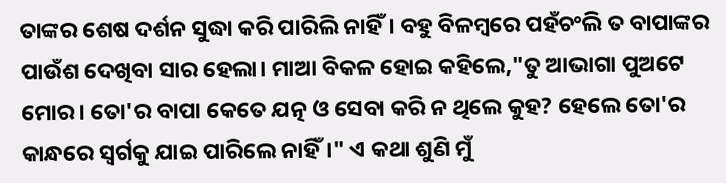ତାଙ୍କର ଶେଷ ଦର୍ଶନ ସୁଦ୍ଧା କରି ପାରିଲି ନାହିଁ। ବହୁ ବିଳମ୍ବରେ ପହଁଚଂଲି ତ ବାପାଙ୍କର ପାଉଁଶ ଦେଖିବା ସାର ହେଲା। ମାଆ ବିକଳ ହୋଇ କହିଲେ,"ତୁ ଆଭାଗା ପୁଅଟେ ମୋର। ତୋ'ର ବାପା କେତେ ଯତ୍ନ ଓ ସେବା କରି ନ ଥିଲେ କୁହ? ହେଲେ ତୋ'ର କାନ୍ଧରେ ସ୍ବର୍ଗକୁ ଯାଇ ପାରିଲେ ନାହିଁ।" ଏ କଥା ଶୁଣି ମୁଁ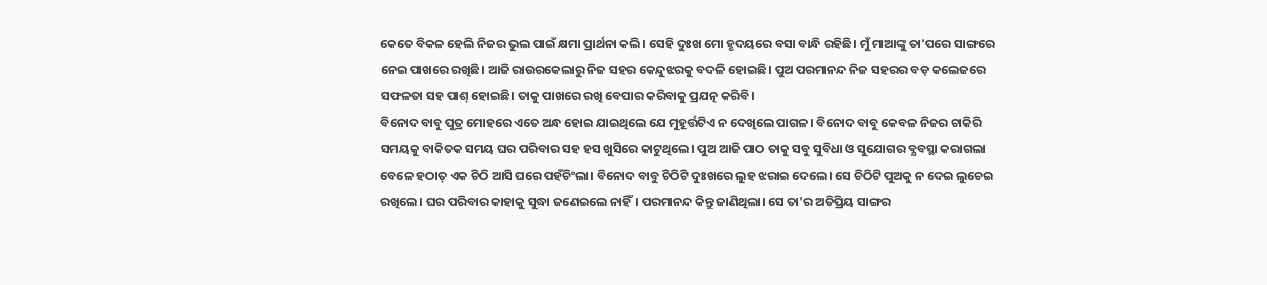କେତେ ବିକଳ ହେଲି ନିଜର ଭୁଲ ପାଇଁ କ୍ଷମା ପ୍ରାର୍ଥନା କଲି। ସେହି ଦୁଃଖ ମୋ ହୃଦୟରେ ବସା ବାନ୍ଧି ରହିଛି। ମୁଁ ମାଆଙ୍କୁ ତା'ପରେ ସାଙ୍ଗରେ ନେଇ ପାଖରେ ରଖିଛି। ଆଜି ରାଉରକେଲାରୁ ନିଜ ସହର କେନ୍ଦୁଝରକୁ ବଦଳି ହୋଇଛି। ପୁଅ ପରମାନନ୍ଦ ନିଜ ସହରର ବଡ଼ କଲେଜରେ ସଫଳତା ସହ ପାଶ୍ ହୋଇଛି। ତାକୁ ପାଖରେ ରଖି ବେପାର କରିବାକୁ ପ୍ରଯତ୍ନ କରିବି।
ବିନୋଦ ବାବୁ ପୁତ୍ର ମୋହରେ ଏତେ ଅନ୍ଧ ହୋଇ ଯାଇଥିଲେ ଯେ ମୁହୂର୍ତ୍ତଟିଏ ନ ଦେଖିଲେ ପାଗଳ। ବିନୋଦ ବାବୁ କେବଳ ନିଜର ଚାକିରି ସମୟକୁ ବାକିତକ ସମୟ ଘର ପରିବାର ସହ ହସ ଖୁସିରେ କାଟୁଥିଲେ। ପୁଅ ଆଜି ପାଠ ତାକୁ ସବୁ ସୁବିଧା ଓ ସୁଯୋଗର ବ୍ଯବସ୍ଥା କରାଗଲା ବେଳେ ହଠାତ୍ ଏକ ଚିଠି ଆସି ଘରେ ପହଁଚିଂଲା। ବିନୋଦ ବାବୁ ଚିଠିଟି ଦୁଃଖରେ ଲୁହ ଝରାଇ ଦେଲେ। ସେ ଚିଠିଟି ପୁଅକୁ ନ ଦେଇ ଲୁଚେଇ ରଖିଲେ। ଘର ପରିବାର କାହାକୁ ସୁଦ୍ଧା ଜଣେଇଲେ ନାହିଁ। ପରମାନନ୍ଦ କିନ୍ତୁ ଜାଣିଥିଲା। ସେ ତା'ର ଅତିପ୍ରିୟ ସାଙ୍ଗର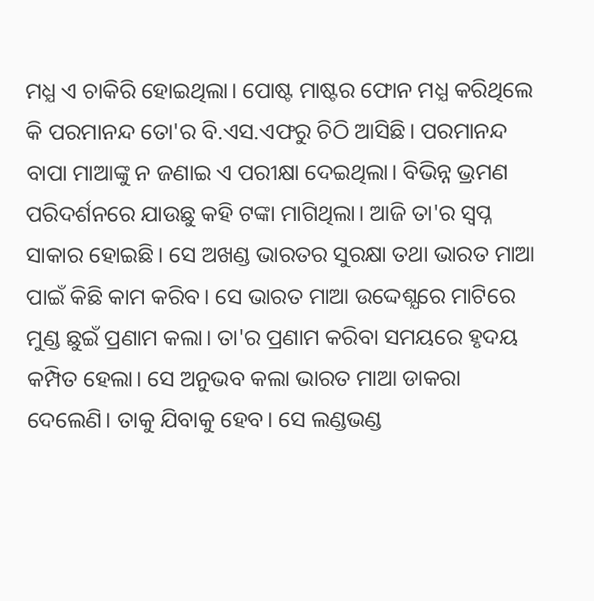ମଧ୍ଯ ଏ ଚାକିରି ହୋଇଥିଲା। ପୋଷ୍ଟ ମାଷ୍ଟର ଫୋନ ମଧ୍ଯ କରିଥିଲେ କି ପରମାନନ୍ଦ ତୋ'ର ବି.ଏସ.ଏଫରୁ ଚିଠି ଆସିଛି। ପରମାନନ୍ଦ ବାପା ମାଆଙ୍କୁ ନ ଜଣାଇ ଏ ପରୀକ୍ଷା ଦେଇଥିଲା। ବିଭିନ୍ନ ଭ୍ରମଣ ପରିଦର୍ଶନରେ ଯାଉଛୁ କହି ଟଙ୍କା ମାଗିଥିଲା। ଆଜି ତା'ର ସ୍ବପ୍ନ ସାକାର ହୋଇଛି। ସେ ଅଖଣ୍ଡ ଭାରତର ସୁରକ୍ଷା ତଥା ଭାରତ ମାଆ ପାଇଁ କିଛି କାମ କରିବ। ସେ ଭାରତ ମାଆ ଉଦ୍ଦେଶ୍ଯରେ ମାଟିରେ ମୁଣ୍ଡ ଛୁଇଁ ପ୍ରଣାମ କଲା। ତା'ର ପ୍ରଣାମ କରିବା ସମୟରେ ହୃଦୟ କମ୍ପିତ ହେଲା। ସେ ଅନୁଭବ କଲା ଭାରତ ମାଆ ଡାକରା ଦେଲେଣି। ତାକୁ ଯିବାକୁ ହେବ। ସେ ଲଣ୍ଡଭଣ୍ଡ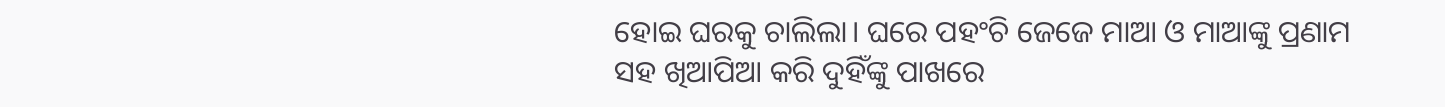ହୋଇ ଘରକୁ ଚାଲିଲା। ଘରେ ପହଂଚି ଜେଜେ ମାଆ ଓ ମାଆଙ୍କୁ ପ୍ରଣାମ ସହ ଖିଆପିଆ କରି ଦୁହିଁଙ୍କୁ ପାଖରେ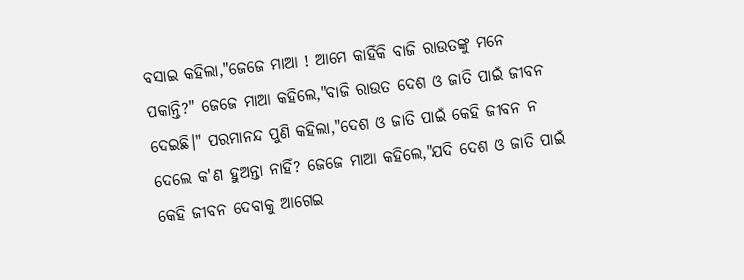ବସାଇ କହିଲା,"ଜେଜେ ମାଆ ! ଆମେ କାହିଁକି ବାଜି ରାଉତଙ୍କୁ ମନେ ପକାନ୍ତି?" ଜେଜେ ମାଆ କହିଲେ,"ବାଜି ରାଉତ ଦେଶ ଓ ଜାତି ପାଇଁ ଜୀବନ ଦେଇଛି।" ପରମାନନ୍ଦ ପୁଣି କହିଲା,"ଦେଶ ଓ ଜାତି ପାଇଁ କେହି ଜୀବନ ନ ଦେଲେ କ'ଣ ହୁଅନ୍ତା ନାହିଁ? ଜେଜେ ମାଆ କହିଲେ,"ଯଦି ଦେଶ ଓ ଜାତି ପାଇଁ କେହି ଜୀବନ ଦେବାକୁ ଆଗେଇ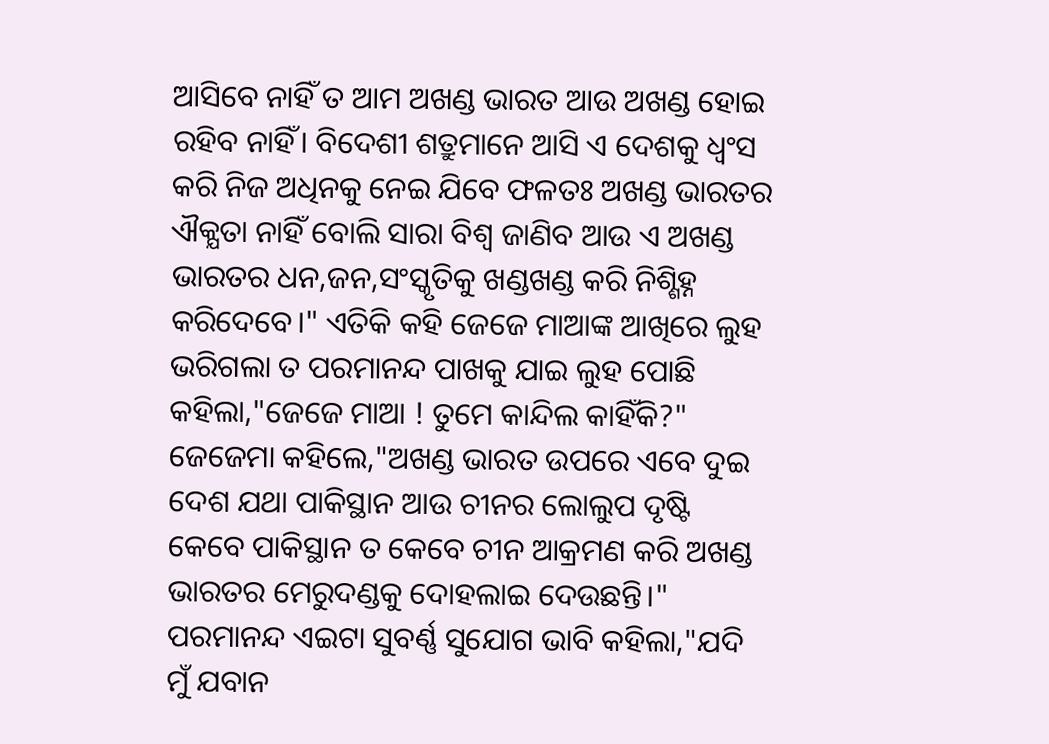ଆସିବେ ନାହିଁ ତ ଆମ ଅଖଣ୍ଡ ଭାରତ ଆଉ ଅଖଣ୍ଡ ହୋଇ ରହିବ ନାହିଁ। ବିଦେଶୀ ଶତ୍ରୁମାନେ ଆସି ଏ ଦେଶକୁ ଧ୍ବଂସ କରି ନିଜ ଅଧିନକୁ ନେଇ ଯିବେ ଫଳତଃ ଅଖଣ୍ଡ ଭାରତର ଐକ୍ଯତା ନାହିଁ ବୋଲି ସାରା ବିଶ୍ବ ଜାଣିବ ଆଉ ଏ ଅଖଣ୍ଡ ଭାରତର ଧନ,ଜନ,ସଂସ୍କୃତିକୁ ଖଣ୍ଡଖଣ୍ଡ କରି ନିଶ୍ଶିହ୍ନ କରିଦେବେ।" ଏତିକି କହି ଜେଜେ ମାଆଙ୍କ ଆଖିରେ ଲୁହ ଭରିଗଲା ତ ପରମାନନ୍ଦ ପାଖକୁ ଯାଇ ଲୁହ ପୋଛି କହିଲା,"ଜେଜେ ମାଆ ! ତୁମେ କାନ୍ଦିଲ କାହିଁକି?" ଜେଜେମା କହିଲେ,"ଅଖଣ୍ଡ ଭାରତ ଉପରେ ଏବେ ଦୁଇ ଦେଶ ଯଥା ପାକିସ୍ଥାନ ଆଉ ଚୀନର ଲୋଲୁପ ଦୃଷ୍ଟି କେବେ ପାକିସ୍ଥାନ ତ କେବେ ଚୀନ ଆକ୍ରମଣ କରି ଅଖଣ୍ଡ ଭାରତର ମେରୁଦଣ୍ଡକୁ ଦୋହଲାଇ ଦେଉଛନ୍ତି।"
ପରମାନନ୍ଦ ଏଇଟା ସୁବର୍ଣ୍ଣ ସୁଯୋଗ ଭାବି କହିଲା,"ଯଦି ମୁଁ ଯବାନ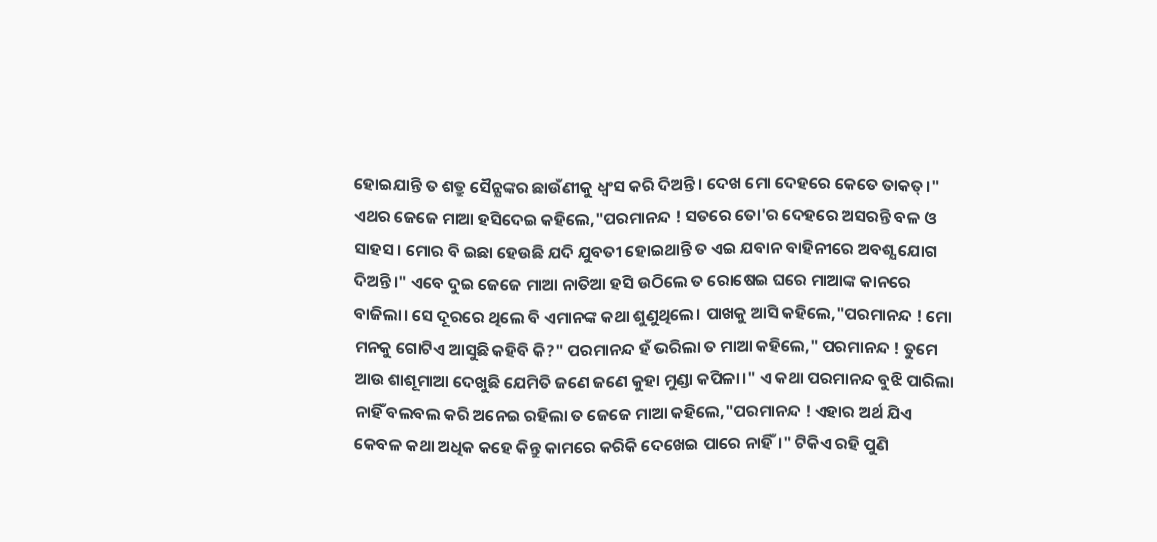ହୋଇଯାନ୍ତି ତ ଶତ୍ରୁ ସୈନ୍ଯଙ୍କର ଛାଉଁଣୀକୁ ଧ୍ବଂସ କରି ଦିଅନ୍ତି। ଦେଖ ମୋ ଦେହରେ କେତେ ତାକତ୍।" ଏଥର ଜେଜେ ମାଆ ହସିଦେଇ କହିଲେ,"ପରମାନନ୍ଦ ! ସତରେ ତୋ'ର ଦେହରେ ଅସରନ୍ତି ବଳ ଓ ସାହସ । ମୋର ବି ଇଛା ହେଉଛି ଯଦି ଯୁବତୀ ହୋଇଥାନ୍ତି ତ ଏଇ ଯବାନ ବାହିନୀରେ ଅବଶ୍ଯ ଯୋଗ ଦିଅନ୍ତି।" ଏବେ ଦୁଇ ଜେଜେ ମାଆ ନାତିଆ ହସି ଉଠିଲେ ତ ରୋଷେଇ ଘରେ ମାଆଙ୍କ କାନରେ ବାଜିଲା। ସେ ଦୂରରେ ଥିଲେ ବି ଏମାନଙ୍କ କଥା ଶୁଣୁଥିଲେ। ପାଖକୁ ଆସି କହିଲେ,"ପରମାନନ୍ଦ ! ମୋ ମନକୁ ଗୋଟିଏ ଆସୁଛି କହିବି କି?" ପରମାନନ୍ଦ ହଁ ଭରିଲା ତ ମାଆ କହିଲେ," ପରମାନନ୍ଦ ! ତୁମେ ଆଉ ଶାଶୂମାଆ ଦେଖୁଛି ଯେମିତି ଜଣେ ଜଣେ କୁହା ମୁଣ୍ଡା କପିଳା।" ଏ କଥା ପରମାନନ୍ଦ ବୁଝି ପାରିଲା ନାହିଁ ବଲବଲ କରି ଅନେଇ ରହିଲା ତ ଜେଜେ ମାଆ କହିଲେ,"ପରମାନନ୍ଦ ! ଏହାର ଅର୍ଥ ଯିଏ କେବଳ କଥା ଅଧିକ କହେ କିନ୍ତୁ କାମରେ କରିକି ଦେଖେଇ ପାରେ ନାହିଁ।" ଟିକିଏ ରହି ପୁଣି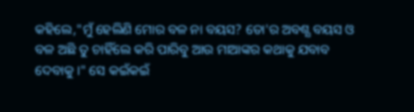କହିଲେ,"ମୁଁ ହେଲିଣି ମୋର ବଳ ନା ବୟସ? ତୋ'ର ଅବଶ୍ଯ ବୟସ ଓ ବଳ ଅଛି ତୁ ଚାହିଁଲେ କରି ପାରିବୁ ଆଉ ମାଆଙ୍କର କଥାକୁ ଯବାବ ଦେବାକୁ।" ସେ କଇଁକଇଁ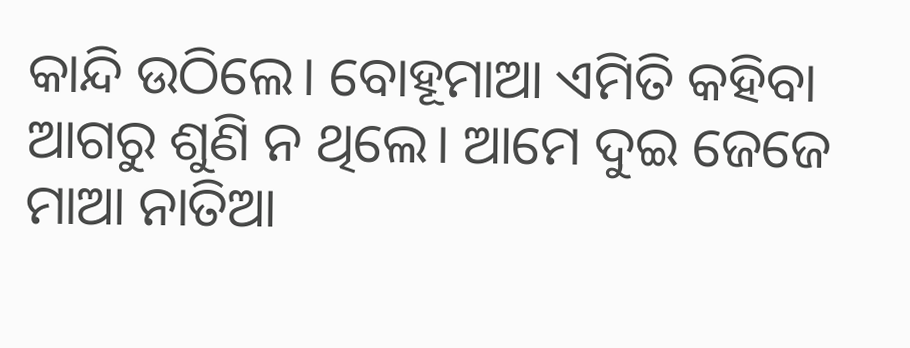କାନ୍ଦି ଉଠିଲେ। ବୋହୂମାଆ ଏମିତି କହିବା ଆଗରୁ ଶୁଣି ନ ଥିଲେ। ଆମେ ଦୁଇ ଜେଜେ ମାଆ ନାତିଆ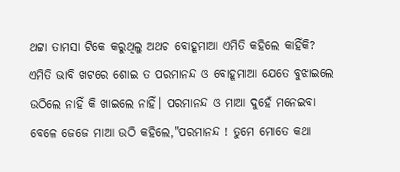ଥଟ୍ଟା ତାମସା ଟିକେ କରୁଥିଲୁ ଅଥଚ ବୋହୂମାଆ ଏମିତି କହିଲେ କାହିଁକି? ଏମିତି ଭାବି ଖଟରେ ଶୋଇ ତ ପରମାନନ୍ଦ ଓ ବୋହୂମାଆ ଯେତେ ବୁଝାଇଲେ ଉଠିଲେ ନାହିଁ କି ଖାଇଲେ ନାହିଁ। ପରମାନନ୍ଦ ଓ ମାଆ ଦୁହେଁ ମନେଇବା ବେଳେ ଜେଜେ ମାଆ ଉଠି କହିଲେ,"ପରମାନନ୍ଦ ! ତୁମେ ମୋତେ କଥା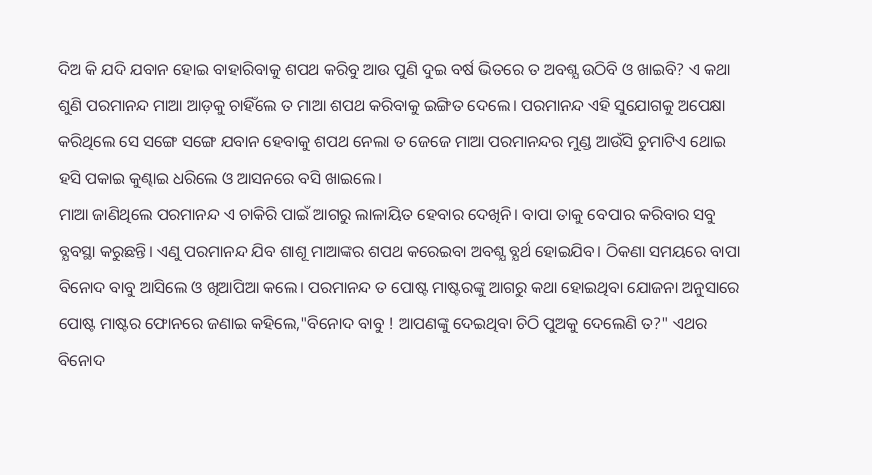ଦିଅ କି ଯଦି ଯବାନ ହୋଇ ବାହାରିବାକୁ ଶପଥ କରିବୁ ଆଉ ପୁଣି ଦୁଇ ବର୍ଷ ଭିତରେ ତ ଅବଶ୍ଯ ଉଠିବି ଓ ଖାଇବି? ଏ କଥା ଶୁଣି ପରମାନନ୍ଦ ମାଆ ଆଡ଼କୁ ଚାହିଁଲେ ତ ମାଆ ଶପଥ କରିବାକୁ ଇଙ୍ଗିତ ଦେଲେ। ପରମାନନ୍ଦ ଏହି ସୁଯୋଗକୁ ଅପେକ୍ଷା କରିଥିଲେ ସେ ସଙ୍ଗେ ସଙ୍ଗେ ଯବାନ ହେବାକୁ ଶପଥ ନେଲା ତ ଜେଜେ ମାଆ ପରମାନନ୍ଦର ମୁଣ୍ଡ ଆଉଁସି ଚୁମାଟିଏ ଥୋଇ ହସି ପକାଇ କୁଣ୍ଢାଇ ଧରିଲେ ଓ ଆସନରେ ବସି ଖାଇଲେ।
ମାଆ ଜାଣିଥିଲେ ପରମାନନ୍ଦ ଏ ଚାକିରି ପାଇଁ ଆଗରୁ ଲାଳାୟିତ ହେବାର ଦେଖିନି। ବାପା ତାକୁ ବେପାର କରିବାର ସବୁ ବ୍ଯବସ୍ଥା କରୁଛନ୍ତି। ଏଣୁ ପରମାନନ୍ଦ ଯିବ ଶାଶୂ ମାଆଙ୍କର ଶପଥ କରେଇବା ଅବଶ୍ଯ ବ୍ଯର୍ଥ ହୋଇଯିବ। ଠିକଣା ସମୟରେ ବାପା ବିନୋଦ ବାବୁ ଆସିଲେ ଓ ଖିଆପିଆ କଲେ। ପରମାନନ୍ଦ ତ ପୋଷ୍ଟ ମାଷ୍ଟରଙ୍କୁ ଆଗରୁ କଥା ହୋଇଥିବା ଯୋଜନା ଅନୁସାରେ ପୋଷ୍ଟ ମାଷ୍ଟର ଫୋନରେ ଜଣାଇ କହିଲେ,"ବିନୋଦ ବାବୁ ! ଆପଣଙ୍କୁ ଦେଇଥିବା ଚିଠି ପୁଅକୁ ଦେଲେଣି ତ?" ଏଥର ବିନୋଦ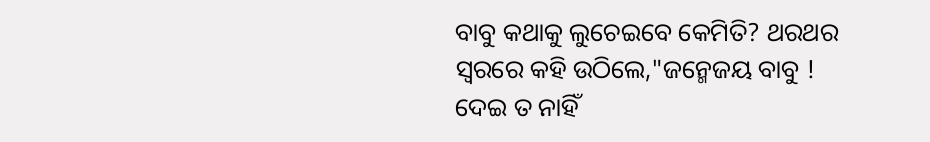ବାବୁ କଥାକୁ ଲୁଚେଇବେ କେମିତି? ଥରଥର ସ୍ବରରେ କହି ଉଠିଲେ,"ଜନ୍ମେଜୟ ବାବୁ ! ଦେଇ ତ ନାହିଁ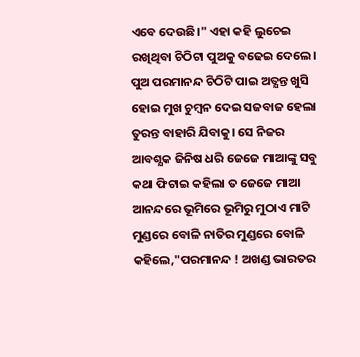ଏବେ ଦେଉଛି।" ଏହା କହି ଲୁଚେଇ ରଖିଥିବା ଚିଠିଟା ପୁଅକୁ ବଢେଇ ଦେଲେ। ପୁଅ ପରମାନନ୍ଦ ଚିଠିଟି ପାଇ ଅତ୍ଯନ୍ତ ଖୁସି ହୋଇ ମୁଖ ଚୁମ୍ବନ ଦେଇ ସଜବାଜ ହେଲା ତୁରନ୍ତ ବାହାରି ଯିବାକୁ। ସେ ନିଜର ଆବଶ୍ଯକ ଜିନିଷ ଧରି ଜେଜେ ମାଆଙ୍କୁ ସବୁ କଥା ଫିଟାଇ କହିଲା ତ ଜେଜେ ମାଆ ଆନନ୍ଦରେ ଭୂମିରେ ଭୂମିରୁ ମୁଠାଏ ମାଟି ମୁଣ୍ଡରେ ବୋଳି ନାତିର ମୁଣ୍ଡରେ ବୋଳି କହିଲେ,"ପରମାନନ୍ଦ ! ଅଖଣ୍ଡ ଭାରତର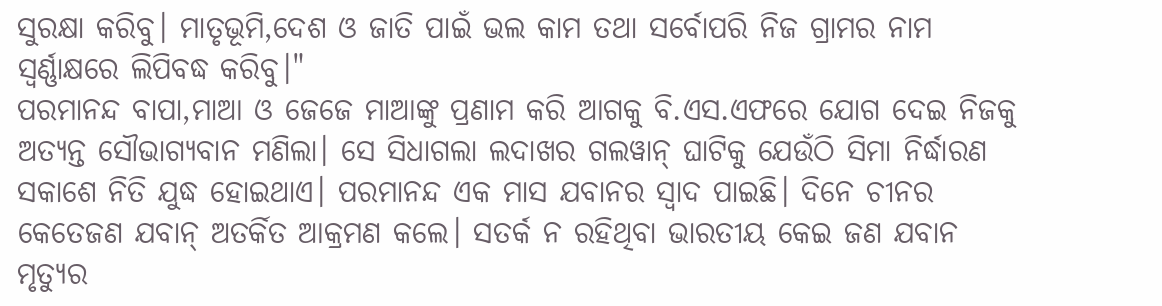ସୁରକ୍ଷା କରିବୁ। ମାତୃଭୂମି,ଦେଶ ଓ ଜାତି ପାଇଁ ଭଲ କାମ ତଥା ସର୍ବୋପରି ନିଜ ଗ୍ରାମର ନାମ ସ୍ବର୍ଣ୍ଣାକ୍ଷରେ ଲିପିବଦ୍ଧ କରିବୁ।"
ପରମାନନ୍ଦ ବାପା,ମାଆ ଓ ଜେଜେ ମାଆଙ୍କୁ ପ୍ରଣାମ କରି ଆଗକୁ ବି.ଏସ.ଏଫରେ ଯୋଗ ଦେଇ ନିଜକୁ ଅତ୍ଯନ୍ତ ସୌଭାଗ୍ଯବାନ ମଣିଲା। ସେ ସିଧାଗଲା ଲଦାଖର ଗଲୱାନ୍ ଘାଟିକୁ ଯେଉଁଠି ସିମା ନିର୍ଦ୍ଧାରଣ ସକାଶେ ନିତି ଯୁଦ୍ଧ ହୋଇଥାଏ। ପରମାନନ୍ଦ ଏକ ମାସ ଯବାନର ସ୍ବାଦ ପାଇଛି। ଦିନେ ଚୀନର କେତେଜଣ ଯବାନ୍ ଅତର୍କିତ ଆକ୍ରମଣ କଲେ। ସତର୍କ ନ ରହିଥିବା ଭାରତୀୟ କେଇ ଜଣ ଯବାନ ମୃତ୍ଯୁର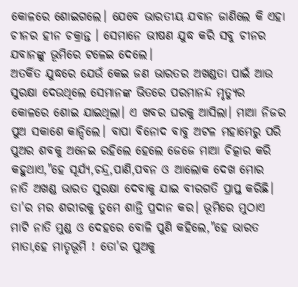କୋଳରେ ଶୋଇଗଲେ। ଯେବେ ଭାରତୀୟ ଯବାନ ଜାଣିଲେ କି ଏହା ଚୀନର ହୀନ ଚକ୍ରାନ୍ତ । ସେମାନେ ଭୀଷଣ ଯୁଦ୍ଧ କରି ସବୁ ଚୀନର ଯବାନଙ୍କୁ ଭୂମିରେ ଟଳେଇ ଦେଲେ।
ଅତର୍କିତ ଯୁଦ୍ଧରେ ଯେଉଁ କେଇ ଜଣ ଭାରତର ଅଖଣ୍ଡତା ପାଇଁ ଆଉ ସୁରକ୍ଷା ଦେଉଥିଲେ ସେମାନଙ୍କ ଭିତରେ ପରମାନନ୍ଦ ମୃତ୍ଯୁର କୋଳରେ ଶୋଇ ଯାଇଥିଲା। ଏ ଖବର ଘରକୁ ଆସିଲା। ମାଆ ନିଜର ପୁଅ ସକାଶେ କାନ୍ଦିଲେ। ବାପା ବିନୋଦ ବାବୁ ଅଟଳ ମହାମେରୁ ପରି ପୁଅର ଶବକୁ ଅନେଇ ରହିଲେ ହେଲେ ଜେଜେ ମାଆ ଚିତ୍କାର କରି କହୁଥାଏ,"ହେ ସୂର୍ଯ୍ଯ,ଚନ୍ଦ୍ର,ପାଣି,ପବନ ଓ ଆଲୋକ ଦେଖ ମୋର ନାତି ଅଖଣ୍ଡ ଭାରତ ସୁରକ୍ଷା ଦେବାକୁ ଯାଇ ବୀରଗତି ପ୍ରାପ୍ତ କରିଛି। ତା'ର ମର ଶରୀରକୁ ତୁମେ ଶାନ୍ତି ପ୍ରଦାନ କର। ଭୂମିରେ ମୁଠାଏ ମାଟି ନାତି ମୁଣ୍ଡ ଓ ଦେହରେ ବୋଳି ପୁଣି କହିଲେ,"ହେ ଭାରତ ମାତା,ହେ ମାତୃଭୂମି ! ତୋ'ର ପୁଅକୁ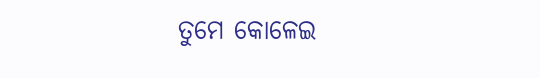ତୁମେ କୋଳେଇ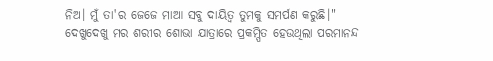ନିଅ। ମୁଁ ତା'ର ଜେଜେ ମାଆ ସବୁ ଦାୟିତ୍ବ ତୁମକୁ ସମର୍ପଣ କରୁଛି।"
ଦେଖୁଦେଖୁ ମର ଶରୀର ଶୋଭା ଯାତ୍ରାରେ ପ୍ରକମ୍ପିତ ହେଉଥିଲା ପରମାନନ୍ଦ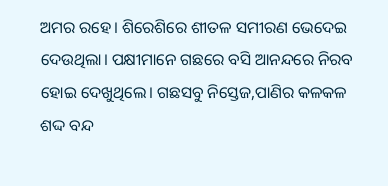ଅମର ରହେ। ଶିରେଶିରେ ଶୀତଳ ସମୀରଣ ଭେଦେଇ ଦେଉଥିଲା। ପକ୍ଷୀମାନେ ଗଛରେ ବସି ଆନନ୍ଦରେ ନିରବ ହୋଇ ଦେଖୁଥିଲେ। ଗଛସବୁ ନିସ୍ତେଜ,ପାଣିର କଳକଳ ଶଦ୍ଦ ବନ୍ଦ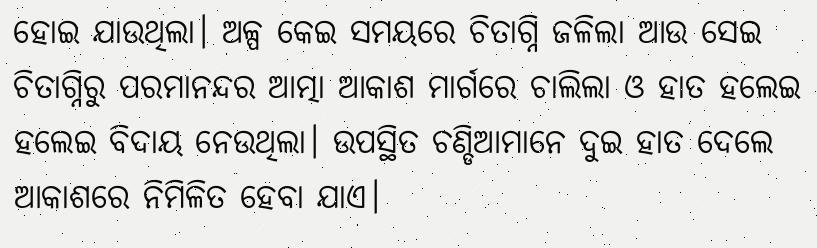ହୋଇ ଯାଉଥିଲା। ଅଳ୍ପ କେଇ ସମୟରେ ଚିତାଗ୍ନି ଜଳିଲା ଆଉ ସେଇ ଚିତାଗ୍ନିରୁ ପରମାନନ୍ଦର ଆତ୍ମା ଆକାଶ ମାର୍ଗରେ ଚାଲିଲା ଓ ହାତ ହଲେଇ ହଲେଇ ବିଦାୟ ନେଉଥିଲା। ଉପସ୍ଥିତ ଚଣ୍ଡିଆମାନେ ଦୁଇ ହାତ ଦେଲେ ଆକାଶରେ ନିମିଳିତ ହେବା ଯାଏ।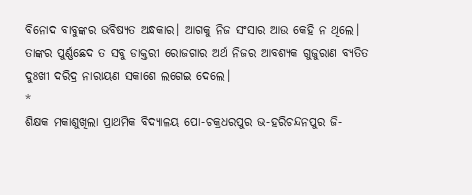ବିନୋଦ ବାବୁଙ୍କର ଭବିଷ୍ଯତ ଅନ୍ଧକାର। ଆଗକୁ ନିଜ ସଂସାର ଆଉ କେହି ନ ଥିଲେ। ତାଙ୍କର ପୁର୍ଣ୍ଣଛେଦ ତ ସବୁ ଡାକ୍ତରୀ ରୋଜଗାର ଅର୍ଥ ନିଜର ଆବଶ୍ଯକ ଗୁଜୁରାଣ ବ୍ଯତିତ ଦୁଃଖୀ ଦରିଦ୍ର ନାରାୟଣ ସକାଶେ ଲଗେଇ ଦେଲେ।
*
ଶିକ୍ଷକ ମକାଶୁଖିଲା ପ୍ରାଥମିକ ବିଦ୍ଯାଳୟ ପୋ-ଚକ୍ରଧରପୁର ଭ-ହରିଚନ୍ଦନପୁର ଜି-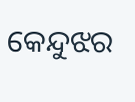କେନ୍ଦୁଝର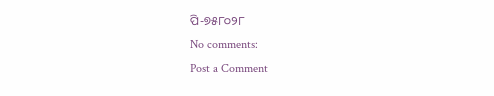ପି-୭୫୮୦୨୮
No comments:
Post a Comment